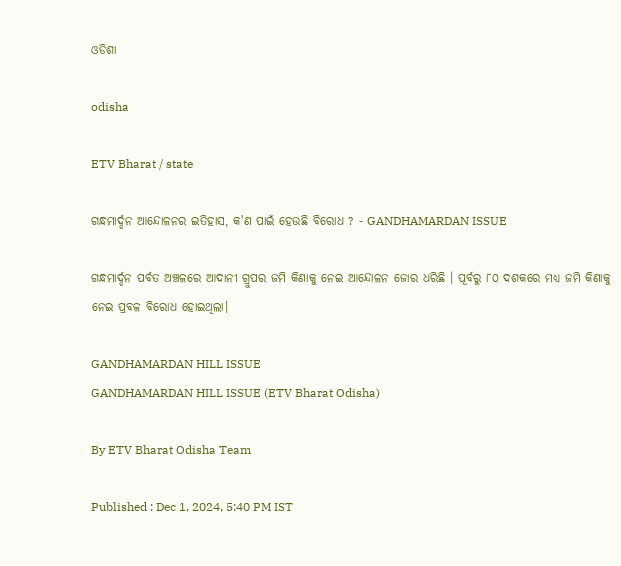ଓଡିଶା

odisha

ETV Bharat / state

ଗନ୍ଧମାର୍ଦ୍ଦନ ଆନ୍ଦୋଳନର ଇତିହାସ, କ'ଣ ପାଇଁ ହେଉଛି ବିରୋଧ ? - GANDHAMARDAN ISSUE

ଗନ୍ଧମାର୍ଦ୍ଦନ ପର୍ବତ ଅଞ୍ଚଳରେ ଆଦାନୀ ଗ୍ରୁପର ଜମି କିଣାକୁ ନେଇ ଆନ୍ଦୋଳନ ଜୋର ଧରିଛି । ପୂର୍ବରୁ ୮୦ ଦଶକରେ ମଧ୍ୟ ଜମି କିଣାକୁ ନେଇ ପ୍ରବଳ ବିରୋଧ ହୋଇଥିଲା।

GANDHAMARDAN HILL ISSUE
GANDHAMARDAN HILL ISSUE (ETV Bharat Odisha)

By ETV Bharat Odisha Team

Published : Dec 1, 2024, 5:40 PM IST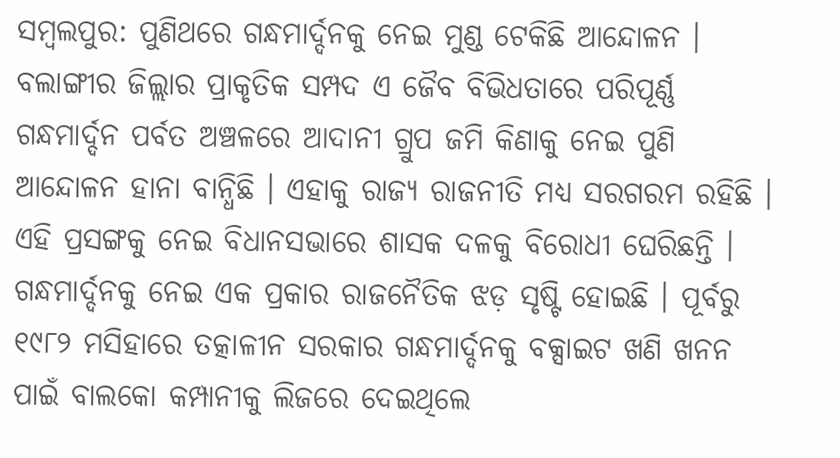ସମ୍ବଲପୁର: ପୁଣିଥରେ ଗନ୍ଧମାର୍ଦ୍ଦନକୁ ନେଇ ମୁଣ୍ଡ ଟେକିଛି ଆନ୍ଦୋଳନ । ବଲାଙ୍ଗୀର ଜିଲ୍ଲାର ପ୍ରାକୃତିକ ସମ୍ପଦ ଏ ଜୈବ ବିଭିଧତାରେ ପରିପୂର୍ଣ୍ଣ ଗନ୍ଧମାର୍ଦ୍ଦନ ପର୍ବତ ଅଞ୍ଚଳରେ ଆଦାନୀ ଗ୍ରୁପ ଜମି କିଣାକୁ ନେଇ ପୁଣି ଆନ୍ଦୋଳନ ହାନା ବାନ୍ଧିଛି । ଏହାକୁ ରାଜ୍ୟ ରାଜନୀତି ମଧ୍ୟ ସରଗରମ ରହିଛି । ଏହି ପ୍ରସଙ୍ଗକୁ ନେଇ ବିଧାନସଭାରେ ଶାସକ ଦଳକୁ ବିରୋଧୀ ଘେରିଛନ୍ତି । ଗନ୍ଧମାର୍ଦ୍ଦନକୁ ନେଇ ଏକ ପ୍ରକାର ରାଜନୈତିକ ଝଡ଼ ସୃଷ୍ଟି ହୋଇଛି । ପୂର୍ବରୁ ୧୯୮୨ ମସିହାରେ ତତ୍କାଳୀନ ସରକାର ଗନ୍ଧମାର୍ଦ୍ଦନକୁ ବକ୍ସାଇଟ ଖଣି ଖନନ ପାଇଁ ବାଲକୋ କମ୍ପାନୀକୁ ଲିଜରେ ଦେଇଥିଲେ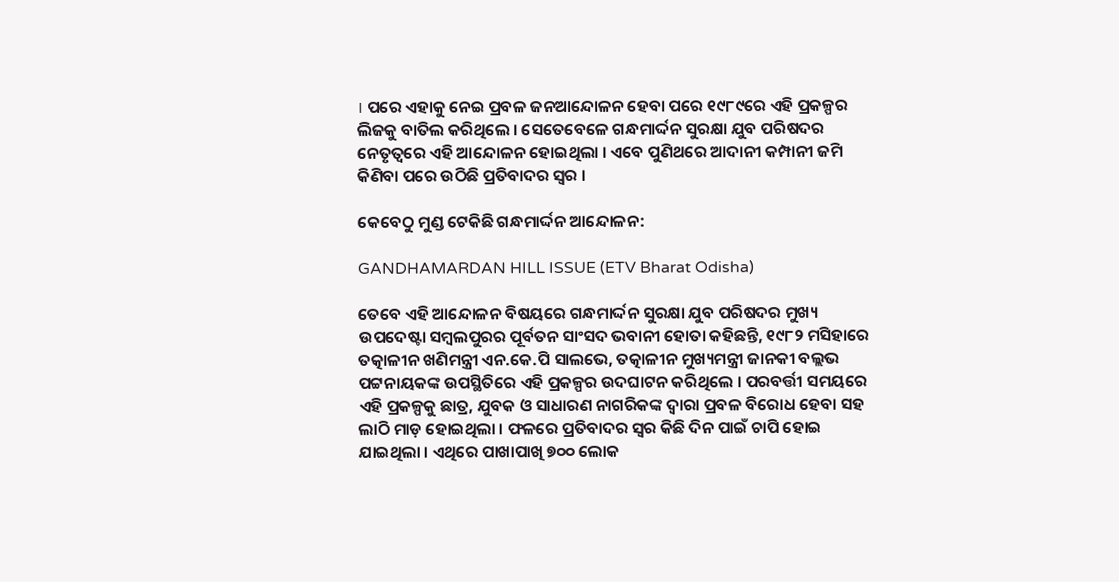। ପରେ ଏହାକୁ ନେଇ ପ୍ରବଳ ଜନଆନ୍ଦୋଳନ ହେବା ପରେ ୧୯୮୯ରେ ଏହି ପ୍ରକଳ୍ପର ଲିଜକୁ ବାତିଲ କରିଥିଲେ । ସେତେବେଳେ ଗନ୍ଧମାର୍ଦ୍ଦନ ସୁରକ୍ଷା ଯୁବ ପରିଷଦର ନେତୃତ୍ୱରେ ଏହି ଆନ୍ଦୋଳନ ହୋଇଥିଲା । ଏବେ ପୁଣିଥରେ ଆଦାନୀ କମ୍ପାନୀ ଜମି କିଣିବା ପରେ ଉଠିଛି ପ୍ରତିବାଦର ସ୍ବର ।

କେବେଠୁ ମୁଣ୍ଡ ଟେକିଛି ଗନ୍ଧମାର୍ଦ୍ଦନ ଆନ୍ଦୋଳନ:

GANDHAMARDAN HILL ISSUE (ETV Bharat Odisha)

ତେବେ ଏହି ଆନ୍ଦୋଳନ ବିଷୟରେ ଗନ୍ଧମାର୍ଦ୍ଦନ ସୁରକ୍ଷା ଯୁବ ପରିଷଦର ମୁଖ୍ୟ ଉପଦେଷ୍ଟା ସମ୍ବଲପୁରର ପୂର୍ବତନ ସାଂସଦ ଭବାନୀ ହୋତା କହିଛନ୍ତି, ୧୯୮୨ ମସିହାରେ ତତ୍କାଳୀନ ଖଣିମନ୍ତ୍ରୀ ଏନ.କେ.ପି ସାଲଭେ, ତତ୍କାଳୀନ ମୁଖ୍ୟମନ୍ତ୍ରୀ ଜାନକୀ ବଲ୍ଲଭ ପଟ୍ଟନାୟକଙ୍କ ଉପସ୍ଥିତିରେ ଏହି ପ୍ରକଳ୍ପର ଉଦଘାଟନ କରିଥିଲେ । ପରବର୍ତ୍ତୀ ସମୟରେ ଏହି ପ୍ରକଳ୍ପକୁ ଛାତ୍ର, ଯୁବକ ଓ ସାଧାରଣ ନାଗରିକଙ୍କ ଦ୍ୱାରା ପ୍ରବଳ ବିରୋଧ ହେବା ସହ ଲାଠି ମାଡ଼ ହୋଇଥିଲା । ଫଳରେ ପ୍ରତିବାଦର ସ୍ୱର କିଛି ଦିନ ପାଇଁ ଚାପି ହୋଇ ଯାଇଥିଲା । ଏଥିରେ ପାଖାପାଖି ୭୦୦ ଲୋକ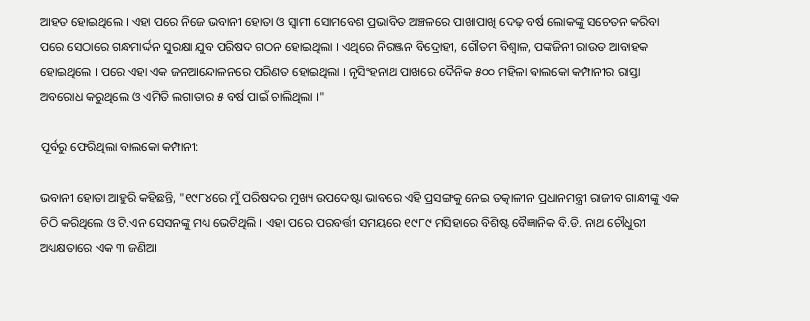ଆହତ ହୋଇଥିଲେ । ଏହା ପରେ ନିଜେ ଭବାନୀ ହୋତା ଓ ସ୍ୱାମୀ ସୋମବେଶ ପ୍ରଭାବିତ ଅଞ୍ଚଳରେ ପାଖାପାଖି ଦେଢ଼ ବର୍ଷ ଲୋକଙ୍କୁ ସଚେତନ କରିବା ପରେ ସେଠାରେ ଗନ୍ଧମାର୍ଦ୍ଦନ ସୁରକ୍ଷା ଯୁବ ପରିଷଦ ଗଠନ ହୋଇଥିଲା । ଏଥିରେ ନିରଞ୍ଜନ ବିଦ୍ରୋହୀ, ଗୌତମ ବିଶ୍ୱାଳ, ପଙ୍କଜିନୀ ରାଉତ ଆବାହକ ହୋଇଥିଲେ । ପରେ ଏହା ଏକ ଜନଆନ୍ଦୋଳନରେ ପରିଣତ ହୋଇଥିଲା । ନୃସିଂହନାଥ ପାଖରେ ଦୈନିକ ୫୦୦ ମହିଳା ଵାଲକୋ କମ୍ପାନୀର ରାସ୍ତା ଅବରୋଧ କରୁଥିଲେ ଓ ଏମିତି ଲଗାତାର ୫ ବର୍ଷ ପାଇଁ ଚାଲିଥିଲା ।"

ପୂର୍ବରୁ ଫେରିଥିଲା ବାଲକୋ କମ୍ପାନୀ:

ଭବାନୀ ହୋତା ଆହୁରି କହିଛନ୍ତି, "୧୯୮୪ରେ ମୁଁ ପରିଷଦର ମୁଖ୍ୟ ଉପଦେଷ୍ଟା ଭାବରେ ଏହି ପ୍ରସଙ୍ଗକୁ ନେଇ ତତ୍କାଳୀନ ପ୍ରଧାନମନ୍ତ୍ରୀ ରାଜୀବ ଗାନ୍ଧୀଙ୍କୁ ଏକ ଚିଠି କରିଥିଲେ ଓ ଟି.ଏନ ସେସନଙ୍କୁ ମଧ୍ୟ ଭେଟିଥିଲି । ଏହା ପରେ ପରବର୍ତ୍ତୀ ସମୟରେ ୧୯୮୯ ମସିହାରେ ବିଶିଷ୍ଟ ବୈଜ୍ଞାନିକ ବି.ଡି. ନାଥ ଚୌଧୁରୀ ଅଧ୍ୟକ୍ଷତାରେ ଏକ ୩ ଜଣିଆ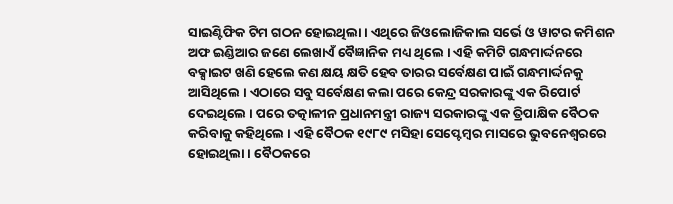ସାଇଣ୍ଟିଫିକ ଟିମ ଗଠନ ହୋଇଥିଲା । ଏଥିରେ ଜିଓଲୋଜିକାଲ ସର୍ଭେ ଓ ୱାଟର କମିଶନ ଅଫ ଇଣ୍ଡିଆର ଜଣେ ଲେଖାଏଁ ବୈଜ୍ଞାନିକ ମଧ୍ୟ ଥିଲେ । ଏହି କମିଟି ଗନ୍ଧମାର୍ଦ୍ଦନରେ ବକ୍ସାଇଟ ଖଣି ହେଲେ କଣ କ୍ଷୟ କ୍ଷତି ହେବ ତାରର ସର୍ବେକ୍ଷଣ ପାଇଁ ଗନ୍ଧମାର୍ଦ୍ଦନକୁ ଆସିଥିଲେ । ଏଠାରେ ସବୁ ସର୍ବେକ୍ଷଣ କଲା ପରେ କେନ୍ଦ୍ର ସରକାରଙ୍କୁ ଏକ ରିପୋର୍ଟ ଦେଇଥିଲେ । ପରେ ତତ୍କାଳୀନ ପ୍ରଧାନମନ୍ତ୍ରୀ ରାଜ୍ୟ ସରକାରଙ୍କୁ ଏକ ତ୍ରିପାକ୍ଷିକ ବୈଠକ କରିବାକୁ କହିଥିଲେ । ଏହି ବୈଠକ ୧୯୮୯ ମସିହା ସେପ୍ଟେମ୍ବର ମାସରେ ଭୁବନେଶ୍ୱରରେ ହୋଇଥିଲା । ବୈଠକରେ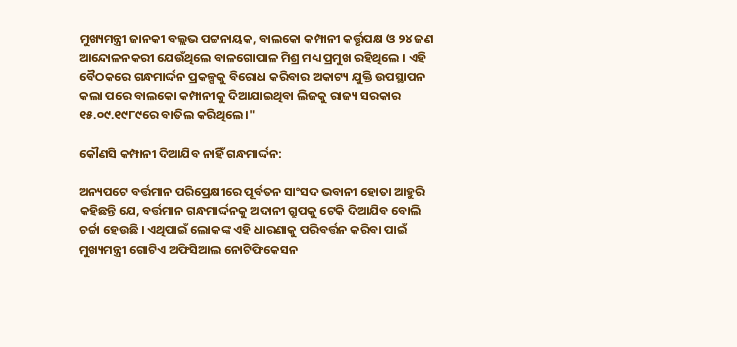ମୁଖ୍ୟମନ୍ତ୍ରୀ ଜାନକୀ ବଲ୍ଲଭ ପଟ୍ଟନାୟକ, ବାଲକୋ କମ୍ପାନୀ କର୍ତ୍ତୃପକ୍ଷ ଓ ୨୪ ଜଣ ଆନ୍ଦୋଳନକରୀ ଯେଉଁଥିଲେ ବାଳଗୋପାଳ ମିଶ୍ର ମଧ୍ୟ ପ୍ରମୁଖ ରହିଥିଲେ । ଏହି ବୈଠକରେ ଗନ୍ଧମାର୍ଦ୍ଦନ ପ୍ରକଳ୍ପକୁ ବିରୋଧ କରିବାର ଅକାଟ୍ୟ ଯୁକ୍ତି ଉପସ୍ଥାପନ କଲା ପରେ ବାଲକୋ କମ୍ପାନୀକୁ ଦିଆଯାଇଥିବା ଲିଜକୁ ରାଜ୍ୟ ସରକାର ୧୫.୦୯.୧୯୮୯ରେ ବାତିଲ କରିଥିଲେ ।"

କୌଣସି କମ୍ପାନୀ ଦିଆଯିବ ନାହିଁ ଗନ୍ଧମାର୍ଦ୍ଦନ:

ଅନ୍ୟପଟେ ବର୍ତ୍ତମାନ ପରିପ୍ରେକ୍ଷୀରେ ପୂର୍ବତନ ସାଂସଦ ଭବାନୀ ହୋତା ଆହୁରି କହିଛନ୍ତି ଯେ, ବର୍ତ୍ତମାନ ଗନ୍ଧମାର୍ଦ୍ଦନକୁ ଅଦାନୀ ଗ୍ରୁପକୁ ଟେକି ଦିଆଯିବ ବୋଲି ଚର୍ଚ୍ଚା ହେଉଛି । ଏଥିପାଇଁ ଲୋକଙ୍କ ଏହି ଧାରଣାକୁ ପରିବର୍ତ୍ତନ କରିବା ପାଇଁ ମୁଖ୍ୟମନ୍ତ୍ରୀ ଗୋଟିଏ ଅଫିସିଆଲ ନୋଟିଫିକେସନ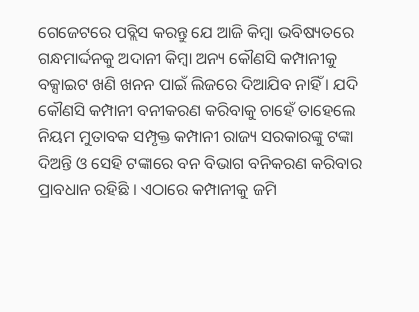ଗେଜେଟରେ ପବ୍ଲିସ କରନ୍ତୁ ଯେ ଆଜି କିମ୍ବା ଭବିଷ୍ୟତରେ ଗନ୍ଧମାର୍ଦ୍ଦନକୁ ଅଦାନୀ କିମ୍ବା ଅନ୍ୟ କୌଣସି କମ୍ପାନୀକୁ ବକ୍ସାଇଟ ଖଣି ଖନନ ପାଇଁ ଲିଜରେ ଦିଆଯିବ ନାହିଁ । ଯଦି କୌଣସି କମ୍ପାନୀ ବନୀକରଣ କରିବାକୁ ଚାହେଁ ତାହେଲେ ନିୟମ ମୁତାବକ ସମ୍ପୃକ୍ତ କମ୍ପାନୀ ରାଜ୍ୟ ସରକାରଙ୍କୁ ଟଙ୍କା ଦିଅନ୍ତି ଓ ସେହି ଟଙ୍କାରେ ବନ ବିଭାଗ ବନିକରଣ କରିବାର ପ୍ରାବଧାନ ରହିଛି । ଏଠାରେ କମ୍ପାନୀକୁ ଜମି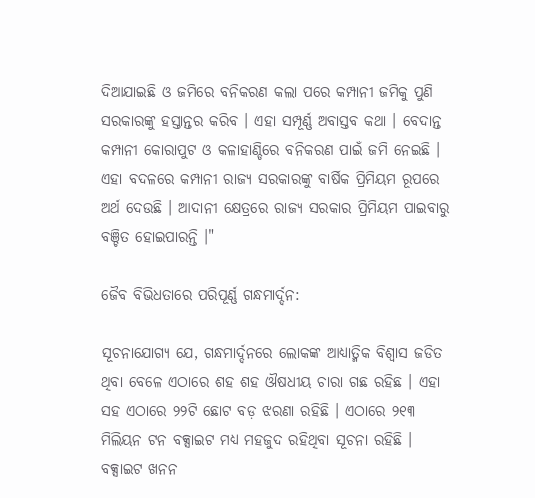ଦିଆଯାଇଛି ଓ ଜମିରେ ବନିକରଣ କଲା ପରେ କମ୍ପାନୀ ଜମିକୁ ପୁଣି ସରକାରଙ୍କୁ ହସ୍ତାନ୍ତର କରିବ । ଏହା ସମ୍ପୂର୍ଣ୍ଣ ଅବାସ୍ତବ କଥା । ବେଦାନ୍ତ କମ୍ପାନୀ କୋରାପୁଟ ଓ କଳାହାଣ୍ଡିରେ ବନିକରଣ ପାଇଁ ଜମି ନେଇଛି । ଏହା ବଦଳରେ କମ୍ପାନୀ ରାଜ୍ୟ ସରକାରଙ୍କୁ ବାର୍ଷିକ ପ୍ରିମିୟମ ରୂପରେ ଅର୍ଥ ଦେଉଛି । ଆଦାନୀ କ୍ଷେତ୍ରରେ ରାଜ୍ୟ ସରକାର ପ୍ରିମିୟମ ପାଇବାରୁ ବଞ୍ଚିତ ହୋଇପାରନ୍ତି ।"

ଜୈବ ବିଭିଧତାରେ ପରିପୂର୍ଣ୍ଣ ଗନ୍ଧମାର୍ଦ୍ଦନ:

ସୂଚନାଯୋଗ୍ୟ ଯେ, ଗନ୍ଧମାର୍ଦ୍ଦନରେ ଲୋକଙ୍କ ଆଧ୍ୟାତ୍ମିକ ବିଶ୍ୱାସ ଜଡିତ ଥିବା ବେଳେ ଏଠାରେ ଶହ ଶହ ଔଷଧୀୟ ଚାରା ଗଛ ରହିଛ । ଏହା ସହ ଏଠାରେ ୨୨ଟି ଛୋଟ ବଡ଼ ଝରଣା ରହିଛି । ଏଠାରେ ୨୧୩ ମିଲିୟନ ଟନ ବକ୍ସାଇଟ ମଧ୍ୟ ମହଜୁଦ ରହିଥିବା ସୂଚନା ରହିଛି । ବକ୍ସାଇଟ ଖନନ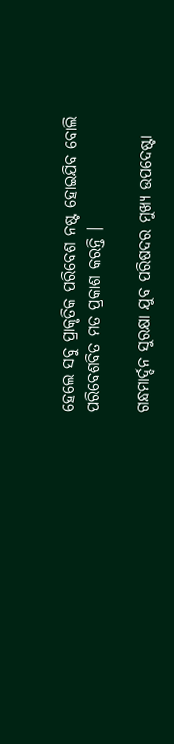ହେଲେ ସବୁ ପ୍ରାକୃତିକ ପରିବେଶ ନଷ୍ଟ ହୋଇଯିବ ବୋଲି ପରିବେଶବିତ ମତ ପ୍ରକାଶ କରନ୍ତି ।

ଗନ୍ଧମାର୍ଦ୍ଦନ ସୁରକ୍ଷା ଯୁବ ପରିଷଦର ମୁଖ୍ୟ ଉପଦେଷ୍ଟା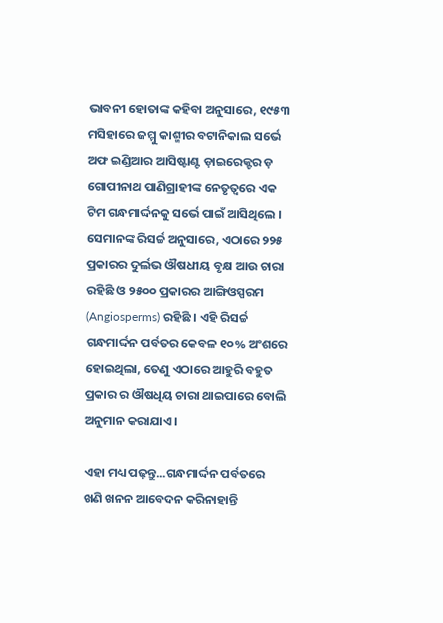ଭାବନୀ ହୋତାଙ୍କ କହିବା ଅନୁସାରେ, ୧୯୫୩ ମସିହାରେ ଜମ୍ମୁ କାଶ୍ମୀର ବଟାନିକାଲ ସର୍ଭେ ଅଫ ଇଣ୍ଡିଆର ଆସିଷ୍ଟାଣ୍ଟ ଡ଼ାଇରେକ୍ଟର ଡ଼ ଗୋପୀନାଥ ପାଣିଗ୍ରାହୀଙ୍କ ନେତୃତ୍ୱରେ ଏକ ଟିମ ଗନ୍ଧମାର୍ଦ୍ଦନକୁ ସର୍ଭେ ପାଇଁ ଆସିଥିଲେ । ସେମାନଙ୍କ ରିସର୍ଚ୍ଚ ଅନୁସାରେ, ଏଠାରେ ୨୨୫ ପ୍ରକାରର ଦୁର୍ଲଭ ଔଷଧୀୟ ବୃକ୍ଷ ଆଉ ଚାରା ରହିଛି ଓ ୨୫୦୦ ପ୍ରକାରର ଆଙ୍ଗିଓସ୍ପରମ (Angiosperms) ରହିଛି । ଏହି ରିସର୍ଚ୍ଚ ଗନ୍ଧମାର୍ଦ୍ଦନ ପର୍ବତର କେବଳ ୧୦% ଅଂଶରେ ହୋଇଥିଲା, ତେଣୁ ଏଠାରେ ଆହୁରି ବହୁତ ପ୍ରକାର ର ଔଷଧିୟ ଚାରା ଥାଇପାରେ ବୋଲି ଅନୁମାନ କରାଯାଏ ।

ଏହା ମଧ୍ୟ ପଢ଼ନ୍ତୁ...ଗନ୍ଧମାର୍ଦ୍ଦନ ପର୍ବତରେ ଖଣି ଖନନ ଆବେଦନ କରିନାହାନ୍ତି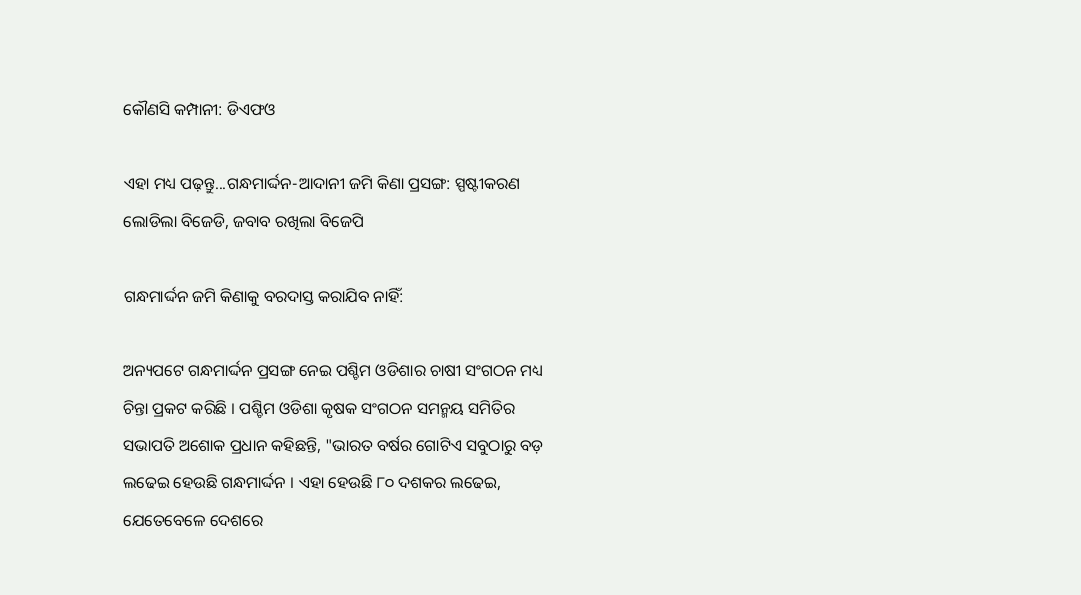କୌଣସି କମ୍ପାନୀ: ଡିଏଫଓ

ଏହା ମଧ୍ୟ ପଢ଼ନ୍ତୁ...ଗନ୍ଧମାର୍ଦ୍ଦନ-ଆଦାନୀ ଜମି କିଣା ପ୍ରସଙ୍ଗ: ସ୍ପଷ୍ଟୀକରଣ ଲୋଡିଲା ବିଜେଡି, ଜବାବ ରଖିଲା ବିଜେପି

ଗନ୍ଧମାର୍ଦ୍ଦନ ଜମି କିଣାକୁ ବରଦାସ୍ତ କରାଯିବ ନାହିଁ:

ଅନ୍ୟପଟେ ଗନ୍ଧମାର୍ଦ୍ଦନ ପ୍ରସଙ୍ଗ ନେଇ ପଶ୍ଚିମ ଓଡିଶାର ଚାଷୀ ସଂଗଠନ ମଧ୍ୟ ଚିନ୍ତା ପ୍ରକଟ କରିଛି । ପଶ୍ଚିମ ଓଡିଶା କୃଷକ ସଂଗଠନ ସମନ୍ମୟ ସମିତିର ସଭାପତି ଅଶୋକ ପ୍ରଧାନ କହିଛନ୍ତି, "ଭାରତ ବର୍ଷର ଗୋଟିଏ ସବୁଠାରୁ ବଡ଼ ଲଢେଇ ହେଉଛି ଗନ୍ଧମାର୍ଦ୍ଦନ । ଏହା ହେଉଛି ୮୦ ଦଶକର ଲଢେଇ, ଯେତେବେଳେ ଦେଶରେ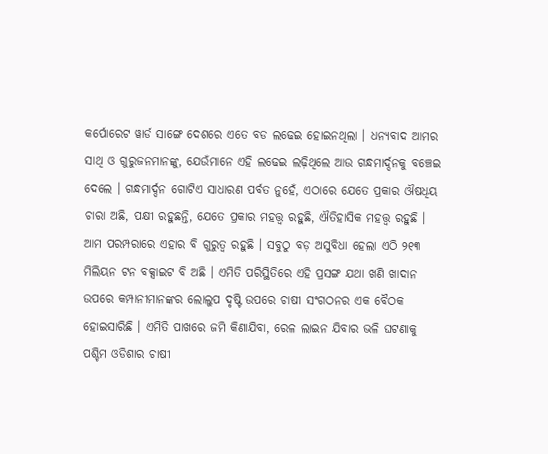କର୍ପୋରେଟ ୱାର୍ଡ ସାଙ୍ଗେ ଦେଶରେ ଏତେ ବଡ ଲଢେଇ ହୋଇନଥିଲା । ଧନ୍ୟବାଦ ଆମର ସାଥି ଓ ଗୁରୁଜନମାନଙ୍କୁ, ଯେଉଁମାନେ ଏହି ଲଢେଇ ଲଢ଼ିଥିଲେ ଆଉ ଗନ୍ଧମାର୍ଦ୍ଦନକୁ ବଞ୍ଚେଇ ଦେଲେ । ଗନ୍ଧମାର୍ଦ୍ଦନ ଗୋଟିଏ ସାଧାରଣ ପର୍ବତ ନୁହେଁ, ଏଠାରେ ଯେତେ ପ୍ରକାର ଔଷଧିୟ ଚାରା ଅଛି, ପକ୍ଷୀ ରହୁଛନ୍ତି, ଯେତେ ପ୍ରକାର ମହତ୍ତ୍ବ ରହୁଛି, ଐତିହାସିକ ମହତ୍ତ୍ବ ରହୁଛି । ଆମ ପରମ୍ପରାରେ ଏହାର ବି ଗୁରୁତ୍ବ ରହୁଛି । ସବୁଠୁ ବଡ଼ ଅସୁବିଧା ହେଲା ଏଠି ୨୧୩ ମିଲିୟନ ଟନ ବକ୍ସାଇଟ ବି ଅଛି । ଏମିତି ପରିସ୍ଥିତିରେ ଏହି ପ୍ରସଙ୍ଗ ଯଥା ଖଣି ଖାଦାନ ଉପରେ କମ୍ପାନୀମାନଙ୍କର ଲୋଲୁପ ଦୃଷ୍ଟି ଉପରେ ଚାଷୀ ସଂଗଠନର ଏକ ବୈଠକ ହୋଇସାରିଛି । ଏମିତି ପାଖରେ ଜମି କିଣାଯିବା, ରେଳ ଲାଇନ ଯିବାର ଭଳି ଘଟଣାକୁ ପଶ୍ଚିମ ଓଡିଶାର ଚାଷୀ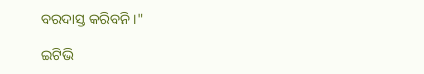ବରଦାସ୍ତ କରିବନି ।"

ଇଟିଭି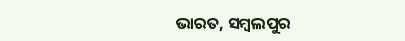ଭାରତ, ସମ୍ବଲପୁର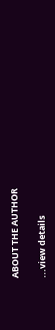ABOUT THE AUTHOR

...view details